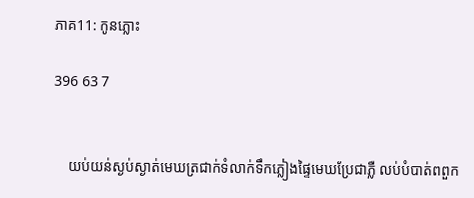ភាគ11: កូនភ្លោះ

396 63 7


    យប់យន់ស្ងប់ស្ងាត់មេឃត្រជាក់ទំលាក់ទឹកភ្លៀងផ្ទៃមេឃប្រែជាភ្លឺ លប់បំបាត់ពពួក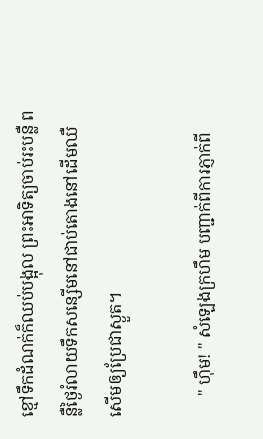ខ្មៅទឹកដំណក់ក៏ឈប់បង្អុល ព្រះអាទិត្យចាប់រះបន្លឺ ពន្លឺថ្ងៃរំលាយទឹកសន្សើមនៅជាប់តោងនៅដើមឈឺសើមឲ្យប្រែជាស្ងួត។

     " ហ៊ឹម! " សំឡេងក្រហឹម បញ្ជាក់ពីការភ្ញាក់ពី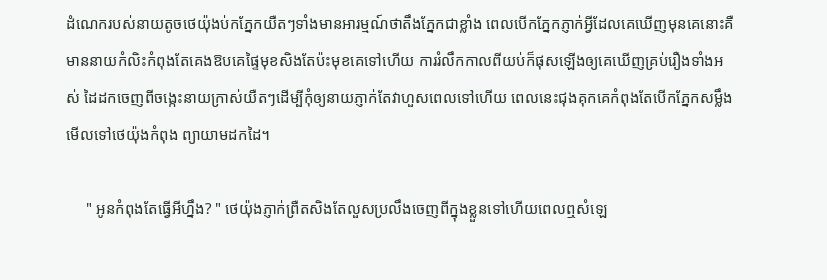ដំណេករបស់នាយតូចថេយ៉ុងប់កភ្នែកយឺតៗទាំងមានអារម្មណ៍ថាតឹងភ្នែកជាខ្លាំង ពេលបើកភ្នែកភ្ញាក់អ្វីដែលគេឃើញមុនគេនោះគឺមាននាយកំលិះកំពុងតែគេងឱបគេផ្ទៃមុខសិងតែប៉ះមុខគេទៅហើយ ការរំលឹកកាលពីយប់ក៏ផុសឡើងឲ្យគេឃើញគ្រប់រឿងទាំងអស់ ដៃដកចេញពីចង្កេះនាយក្រាស់យឺតៗដើម្បីកុំឲ្យនាយភ្ញាក់តែវាហួសពេលទៅហើយ ពេលនេះជុងគុកគេកំពុងតែបើកភ្នែកសម្លឹងមើលទៅថេយ៉ុងកំពុង ព្យាយាមដកដៃ។

     " អូនកំពុងតែធ្វើអីហ្នឹង? " ថេយ៉ុងភ្ញាក់ព្រឺតសិងតែលួសប្រលឹងចេញពីក្នុងខ្លួនទៅហើយពេលឮសំឡេ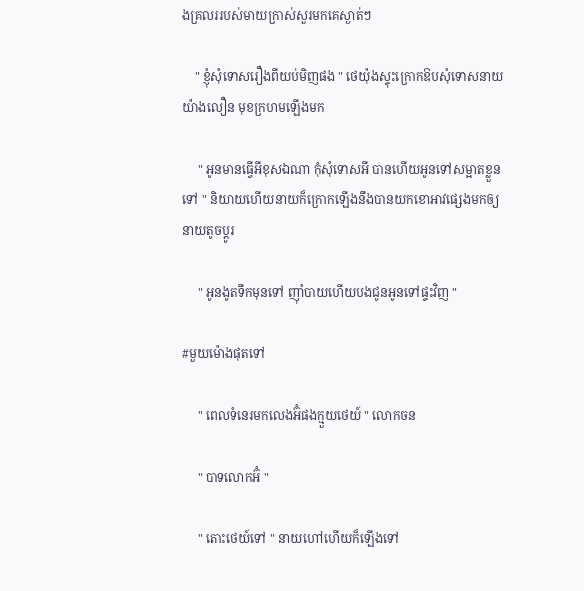ងគ្រលររបស់មាយក្រាស់សួរមកគេស្ងាត់ៗ

    " ខ្ញុំសុំទោសរឿងពីយប់មិញផង " ថេយ៉ុងស្ទុះក្រោកឱបសុំទោសនាយយ៉ាងលឿន មុខក្រហមឡើងមក

     " អូនមានធ្វើអីខុសឯណា កុំសុំទោសអី បានហើយអូនទៅសម្អាតខ្លួនទៅ " និយាយហើយនាយក៏ក្រោកឡើងនឹងបានយកខោអាវផ្សេងមកឲ្យនាយតូចប្ដូរ

     " អូនងូតទឹកមុនទៅ ញ៉ាំបាយហើយបងជូនអូនទៅផ្ទះវិញ "

#មួយម៉ោងផុតទៅ

     " ពេលទំនេរមកលេងអ៊ំផងក្មួយថេយ៍ " លោកចន

     " បាទលោកអ៊ំ "

     " តោះថេយ៍ទៅ " នាយហៅហើយក៏ឡើងទៅ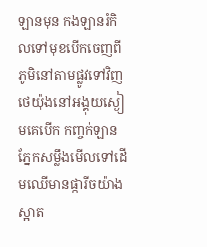ឡានមុន កងឡានរំកិលទៅមុខបើកចេញពី ភូមិនៅតាមផ្លូវទៅវិញថេយ៉ុងនៅអង្គុយស្ងៀមគេបើក កញ្ចក់ឡានភ្នែកសម្លឹងមើលទៅដើមឈើមានផ្ការីចយ៉ាងស្អាត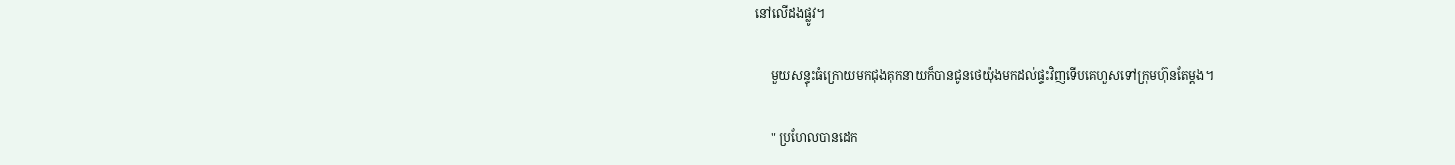នៅលើដងផ្លូវ។

     មួយសន្ទុះធំក្រោយមកជុងគុកនាយក៏បានជូនថេយ៉ុងមកដល់ផ្ទះវិញទើបគេហួសទៅក្រុមហ៊ុនតែម្ដង។

     " ប្រហែលបានដេក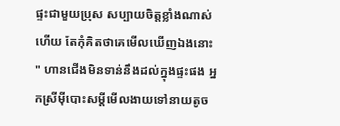ផ្ទះជាមួយប្រុស សប្បាយចិត្តខ្លាំងណាស់ហើយ តែកុំគិតថាគេមើលឃើញឯងនោះ " ហានជើងមិនទាន់នឹងដល់ក្នុងផ្ទះផង អ្នកស្រីម៉ីបោះសម្ដីមើលងាយទៅនាយតូច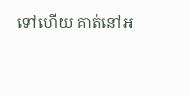ទៅហើយ គាត់នៅអ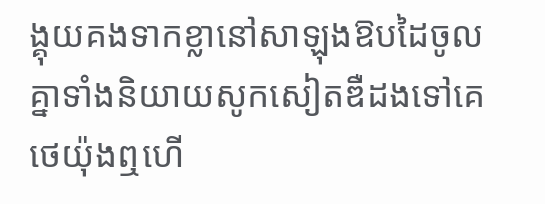ង្គុយគងទាកខ្លានៅសាឡុងឱបដៃចូលគ្នាទាំងនិយាយសូកសៀតឌឺដងទៅគេ ថេយ៉ុងឮហើ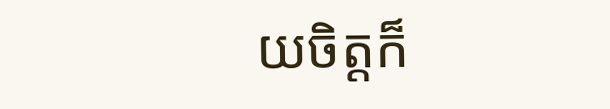យចិត្តក៏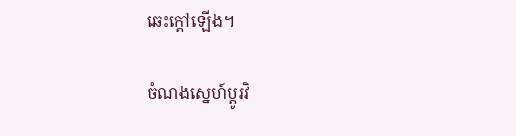ឆេះក្ដៅឡើង។

ចំណងស្នេហ៍ប្ដូរវិ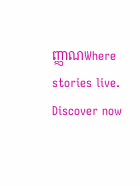ញ្ញាណWhere stories live. Discover now